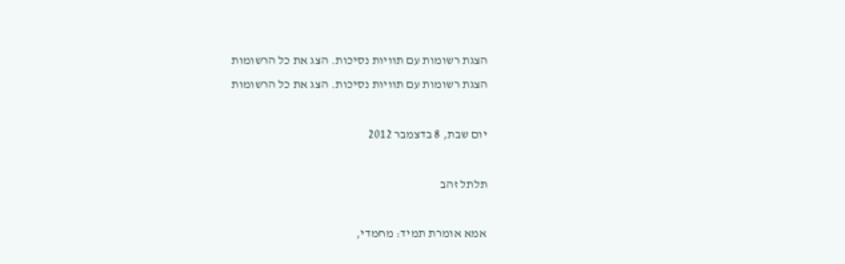הצגת רשומות עם תוויות נסיכות. הצג את כל הרשומות
הצגת רשומות עם תוויות נסיכות. הצג את כל הרשומות

יום שבת, 8 בדצמבר 2012

תלתל זהב

אמא אומרת תמיד: מחמדי,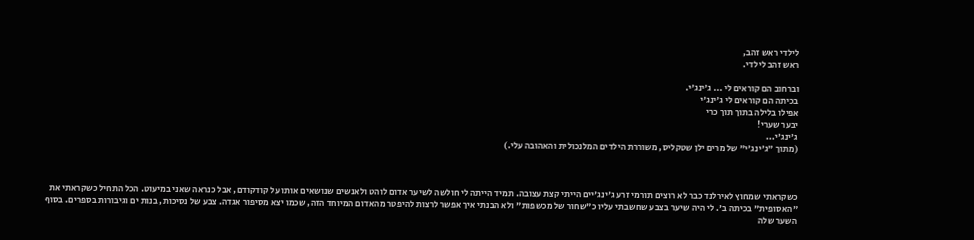לילדי ראש זהב,
ראש זהב לילדי.

וברחוב הם קוראים לי ... ג'ינג'י.
בכיתה הם קוראים לי ג'ינג'י
אפילו בלילה בתוך תוך כרי
יבער שערי!
ג'ינג'י...
(מתוך "ג'ינג'י" של מרים ילן שטקליס, משוררת הילדים המלנכולית והאהובה עלי.)



כשקראתי שמחוץ לאירלנד כבר לא רוצים תורמי זרע ג'ינג'יים הייתי קצת עצובה. תמיד הייתה לי חולשה לשיער אדום לוהט ולאנשים שנושאים אותו על קודקודם, אבל כנראה שאני במיעוט. הכל התחיל כשקראתי את "האסופית" בכיתה ב'. לי היה שיער בצבע שחשבתי עליו כ"שחור של מכשפות" ולא הבנתי איך אפשר לרצות להיפטר מהאדום המיוחד הזה, שכמו יצא מסיפור אגדה. צבע של נסיכות, בנות ים וגיבורות בספרים. בסוף השער שלה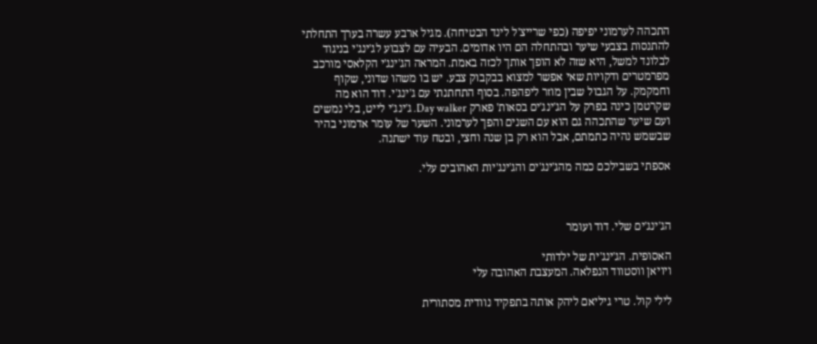התכהה לערמוני יפיפה (כפי שרייצ'ל לינד הבטיחה). מגיל ארבע עשרה בערך התחלתי להתנסות בצבעי שיער ובהתחלה הם היו אדומים. הבעיה עם לצבוע לג'ינג'י בניגוד לבלונד למשל, היא שזה לא הופך אותך לכזה באמת. המראה הג'ינג'י הקלאסי מורכב מפרמטרים ודקויות שאי אפשר למצוא בבקבוק צבע. יש בו משהו שדוני, שקוף וחמקמק. על הגבול שבין מוזר ליפהפה. בסוף התחתנתי עם ג'ינג'י. דוד הוא מה שקרטמן כינה בפרק על הג'ינג'ים בסאות' פארק Day walker. ג'ינג'י לייט, בלי נמשים ועם שיער שהתכהה גם הוא עם השנים והפך לערמוני. השער של עומר אדמוני בהיר שבשמש נהיה כתמתם, אבל הוא רק בן שנה וחצי, ובטח עוד ישתנה.

אספתי בשבילכם כמה מהג'ינג'ים והג'ינג'יות האהובים עלי.



הג'ינג'ים שלי. דוד ועומר

האסופית. הג'ינג'ית של ילדותי
ויויאן ווסטווד הנפלאה. המעצבת האהובה עלי

לילי קול. טרי גיליאם ליהק אותה בתפקיד נוודית מסתורית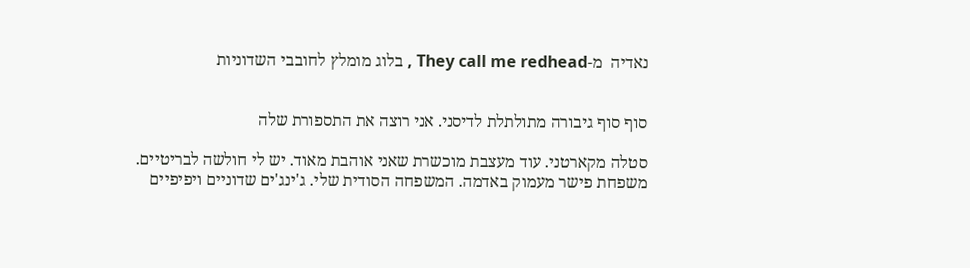נאדיה  מ-They call me redhead , בלוג מומלץ לחובבי השדוניות


סוף סוף גיבורה מתולתלת לדיסני. אני רוצה את התספורת שלה

סטלה מקארטני. עוד מעצבת מוכשרת שאני אוהבת מאוד. יש לי חולשה לבריטיים.
משפחת פישר מעמוק באדמה. המשפחה הסודית שלי. ג'ינג'ים שדוניים ויפיפיים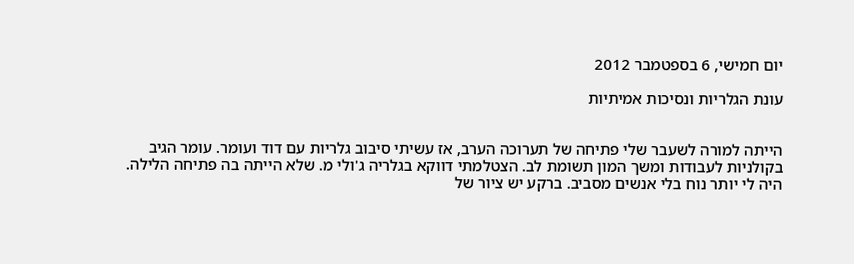יום חמישי, 6 בספטמבר 2012

עונת הגלריות ונסיכות אמיתיות


הייתה למורה לשעבר שלי פתיחה של תערוכה הערב, אז עשיתי סיבוב גלריות עם דוד ועומר. עומר הגיב בקולניות לעבודות ומשך המון תשומת לב. הצטלמתי דווקא בגלריה ג'ולי מ. שלא הייתה בה פתיחה הלילה. היה לי יותר נוח בלי אנשים מסביב. ברקע יש ציור של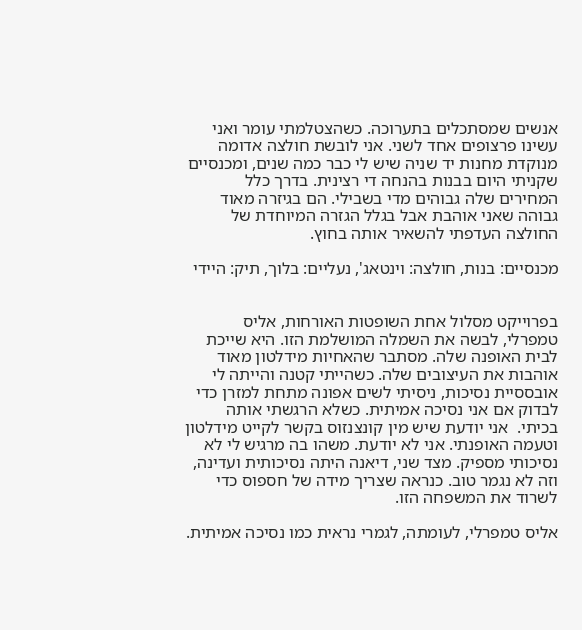אנשים שמסתכלים בתערוכה. כשהצטלמתי עומר ואני עשינו פרצופים אחד לשני. אני לובשת חולצה אדומה מנוקדת מחנות יד שניה שיש לי כבר כמה שנים, ומכנסיים שקניתי היום בבנות בהנחה די רצינית. בדרך כלל המחירים שלה גבוהים מדי בשבילי. הם בגיזרה מאוד גבוהה שאני אוהבת אבל בגלל הגזרה המיוחדת של החולצה העדפתי להשאיר אותה בחוץ.

מכנסיים: בנות, חולצה: וינטאג', נעליים: בלוך, תיק: היידי


בפרוייקט מסלול אחת השופטות האורחות, אליס טמפרלי, לבשה את השמלה המושלמת הזו. היא שייכת לבית האופנה שלה. מסתבר שהאחיות מידלטון מאוד אוהבות את העיצובים שלה. כשהייתי קטנה והייתה לי אובססיית נסיכות, ניסיתי לשים אפונה מתחת למזרן כדי לבדוק אם אני נסיכה אמיתית. כשלא הרגשתי אותה בכיתי.  אני יודעת שיש מין קונצנזוס בקשר לקייט מידלטון וטעמה האופנתי. אני לא יודעת. משהו בה מרגיש לי לא נסיכותי מספיק. מצד שני, דיאנה היתה נסיכותית ועדינה, וזה לא נגמר טוב. כנראה שצריך מידה של חספוס כדי לשרוד את המשפחה הזו.

אליס טמפרלי, לעומתה, לגמרי נראית כמו נסיכה אמיתית.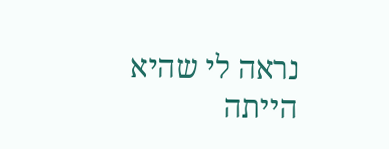נראה לי שהיא הייתה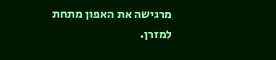מרגישה את האפון מתחת למזרן.